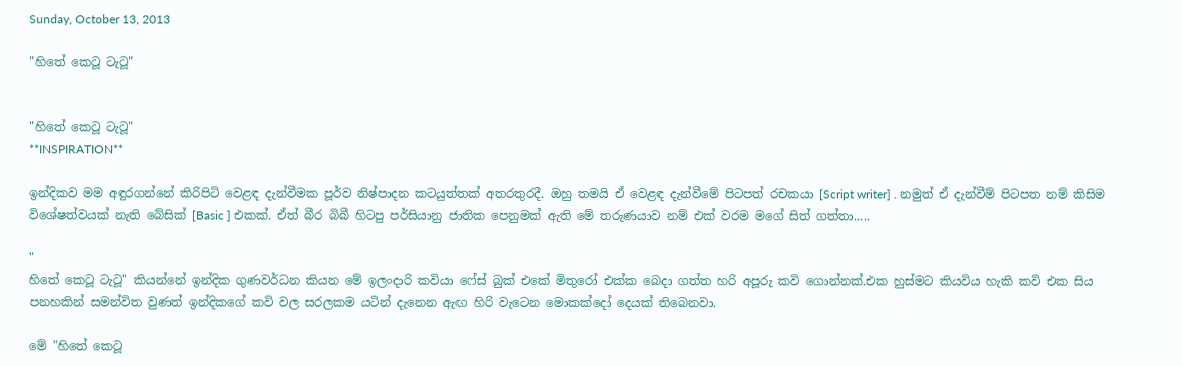Sunday, October 13, 2013

"හිතේ කෙටූ ටැටූ"


"හිතේ කෙටූ ටැටූ"
**INSPIRATION**

ඉන්දිකව මම අඳුරගන්නේ කිරිපිටි වෙළඳ දැන්වීමක පූර්ව නිෂ්පාදන කටයුත්තක් අතරතුරදී. ඔහු තමයි ඒ වෙළඳ දැන්වීමේ පිටපත් රචකයා [Script writer] . නමුත් ඒ දැන්වීම් පිටපත නම් කිසිම විශේෂත්වයක් නැති බේසික් [Basic ] එකක්. ඒත් බීර බිබී හිටපු පර්සියානු ජාතික පෙනුමක් ඇති මේ තරුණයාව නම් එක් වරම මගේ සිත් ගත්තා.....

"
හිතේ කෙටූ ටැටූ" කියන්නේ ඉන්දික ගුණවර්ධන කියන මේ ඉලංදාරි කවියා ෆේස් බුක් එකේ මිතුරෝ එක්ක බෙදා ගත්ත හරි අපූරු කවි ගොන්නක්.එක හුස්මට කියවිය හැකි කවි එක සිය පනහකින් සමන්විත වුණත් ඉන්දිකගේ කවි වල සරලකම යටින් දැනෙන ඇඟ හිරි වැටෙන මොකක්දෝ දෙයක් තිබෙනවා.

මේ "හිතේ කෙටූ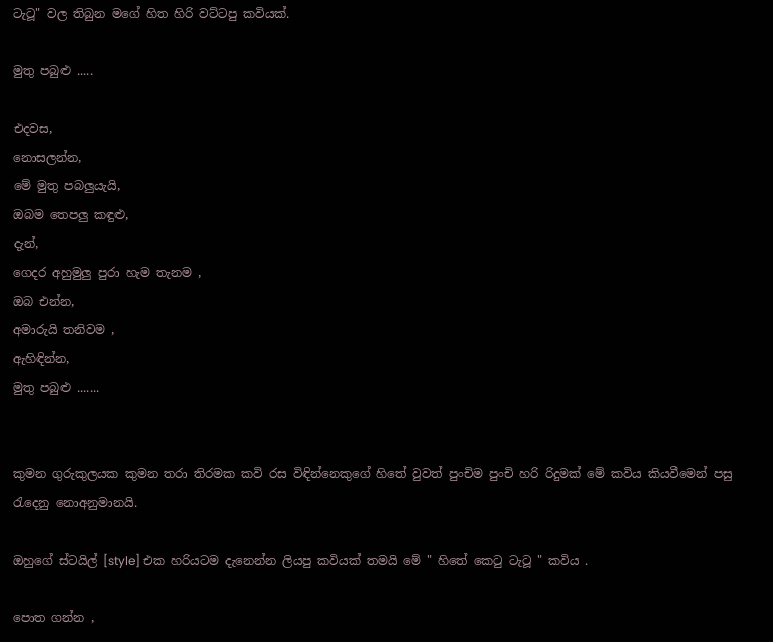ටැටූ" වල තිබුන මගේ හිත හිරි වට්ටපු කවියක්.

මුතු පබුළු .....

එදවස,
නොසලන්න,
මේ මුතු පබලුයැයි,
ඔබම තෙපලු කඳුළු,
දැන්,
ගෙදර අහුමුලු පුරා හැම තැනම ,
ඔබ එන්න,
අමාරුයි තනිවම ,
ඇහිඳින්න,
මුතු පබුළු .......


කුමන ගුරුකුලයක කුමන තරා තිරමක කවි රස විඳින්නෙකුගේ හිතේ වුවත් පුංචිම පුංචි හරි රිදුමක් මේ කවිය කියවීමෙන් පසු රැදෙනු නොඅනුමානයි.

ඔහුගේ ස්ටයිල් [style] එක හරියටම දැනෙන්න ලියපු කවියක් තමයි මේ " හිතේ කෙටු ටැටූ " කවිය .

පොත ගන්න ,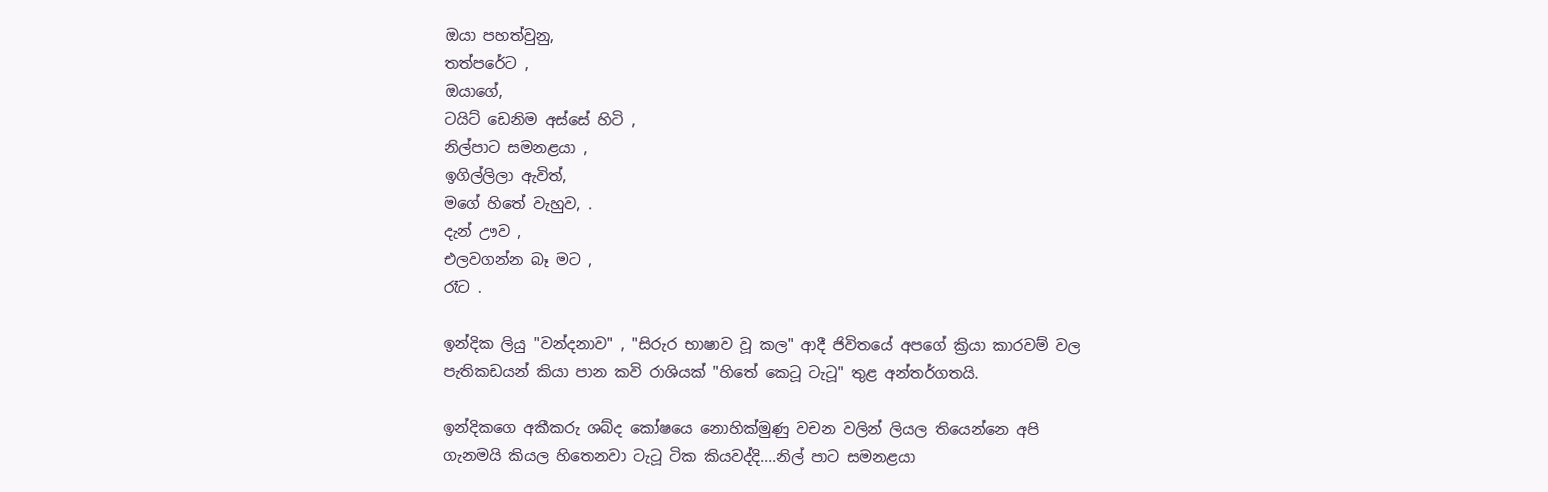ඔයා පහත්වුනු,
තත්පරේට ,
ඔයාගේ,
ටයිට් ඩෙනිම අස්සේ හිටි ,
නිල්පාට සමනළයා ,
ඉගිල්ලිලා ඇවිත්,
මගේ හිතේ වැහුව, .
දැන් ඌව ,
එලවගන්න බෑ මට ,
රෑට .

ඉන්දික ලියු "වන්දනාව" , "සිරුර භාෂාව වූ කල" ආදී ජිවිතයේ අපගේ ක්‍රියා කාරවම් වල පැතිකඩයන් කියා පාන කවි රාශියක් "හිතේ කෙටූ ටැටූ" තුළ අන්තර්ගතයි.

ඉන්දිකගෙ අකීකරු ශබ්ද කෝෂයෙ නොහික්මුණු වචන වලින් ලියල තියෙන්නෙ අපි ගැනමයි කියල හිතෙනවා ටැටූ ටික කියවද්දි....නිල් පාට සමනළයා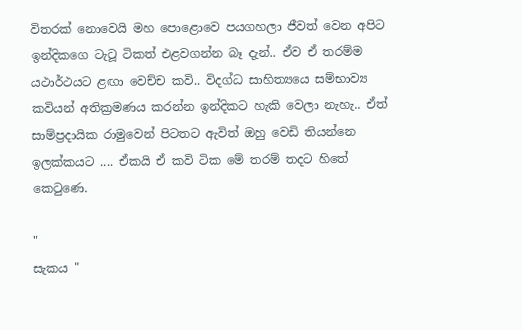විතරක් නොවෙයි මහ පොළොවෙ පයගහලා ජීවත් වෙන අපිට ඉන්දිකගෙ ටැටූ ටිකත් එළවගන්න බෑ දැන්.. ඒව ඒ තරම්ම යථාර්ථයට ළඟා වෙච්ච කවි.. විදග්ධ සාහිත්‍යයෙ සම්භාව්‍ය කවියන් අතික්‍රමණය කරන්න ඉන්දිකට හැකි වෙලා නැහැ.. ඒත් සාම්ප්‍රදායික රාමුවෙන් පිටතට ඇවිත් ඔහු වෙඩි තියන්නෙ ඉලක්කයට .... ඒකයි ඒ කවි ටික මේ තරම් තදට හිතේ කෙටුණෙ.

"
සැකය "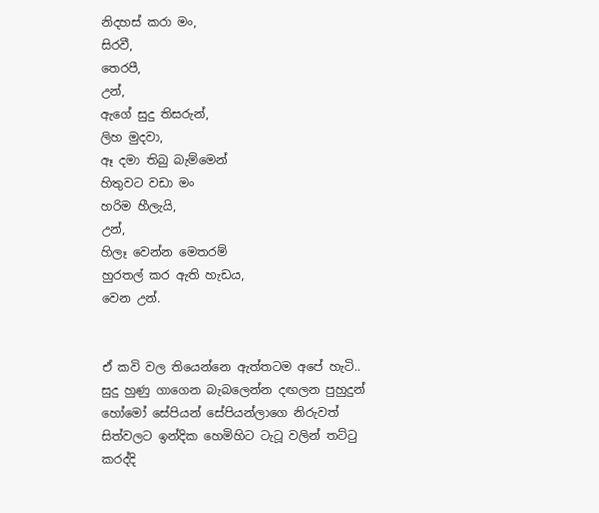නිදහස් කරා මං,
සිරවී,
තෙරපී,
උන්,
ඇගේ සුදු තිසරුන්,
ලිහ මුදවා,
ඈ දමා තිබු බැම්මෙන්
හිතුවට වඩා මං
හරිම හීලැයි,
උන්,
හිලෑ වෙන්න මෙතරම්
හුරතල් කර ඇති හැඩය,
වෙන උන්.


ඒ කවි වල තියෙන්නෙ ඇත්තටම අපේ හැටි.. සුදු හුණු ගාගෙන බැබලෙන්න දඟලන පුහුදුන් හෝමෝ සේපියන් සේපියන්ලාගෙ නිරුවත් සිත්වලට ඉන්දික හෙමිහිට ටැටූ වලින් තට්ටු කරද්දි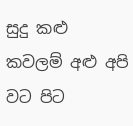සුදු කළු කවලම් අළු අපි වට පිට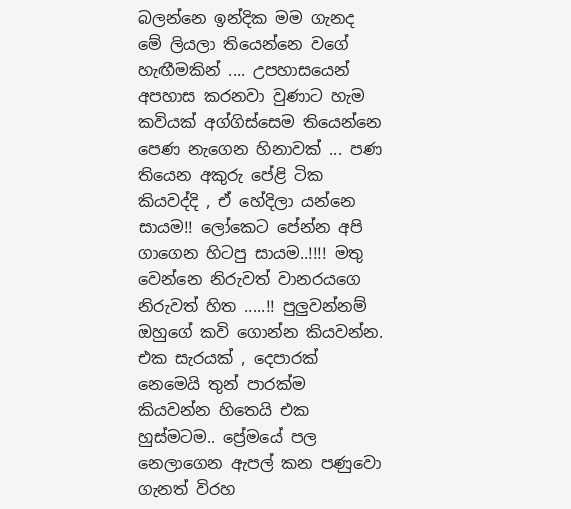බලන්නෙ ඉන්දික මම ගැනද මේ ලියලා තියෙන්නෙ වගේ හැඟීමකින් .... උපහාසයෙන් අපහාස කරනවා වුණාට හැම කවියක් අග්ගිස්සෙම තියෙන්නෙ පෙණ නැගෙන හිනාවක් ... පණ තියෙන අකුරු පේළි ටික කියවද්දි , ඒ හේදිලා යන්නෙ සායම!! ලෝකෙට පේන්න අපි ගාගෙන හිටපු සායම..!!!! මතු වෙන්නෙ නිරුවත් වානරයගෙ නිරුවත් හිත .....!! පුලුවන්නම් ඔහුගේ කවි ගොන්න කියවන්න. එක සැරයක් , දෙපාරක් නෙමෙයි තුන් පාරක්ම කියවන්න හිතෙයි එක හුස්මටම.. ප්‍රේමයේ පල නෙලාගෙන ඇපල් කන පණුවො ගැනත් විරහ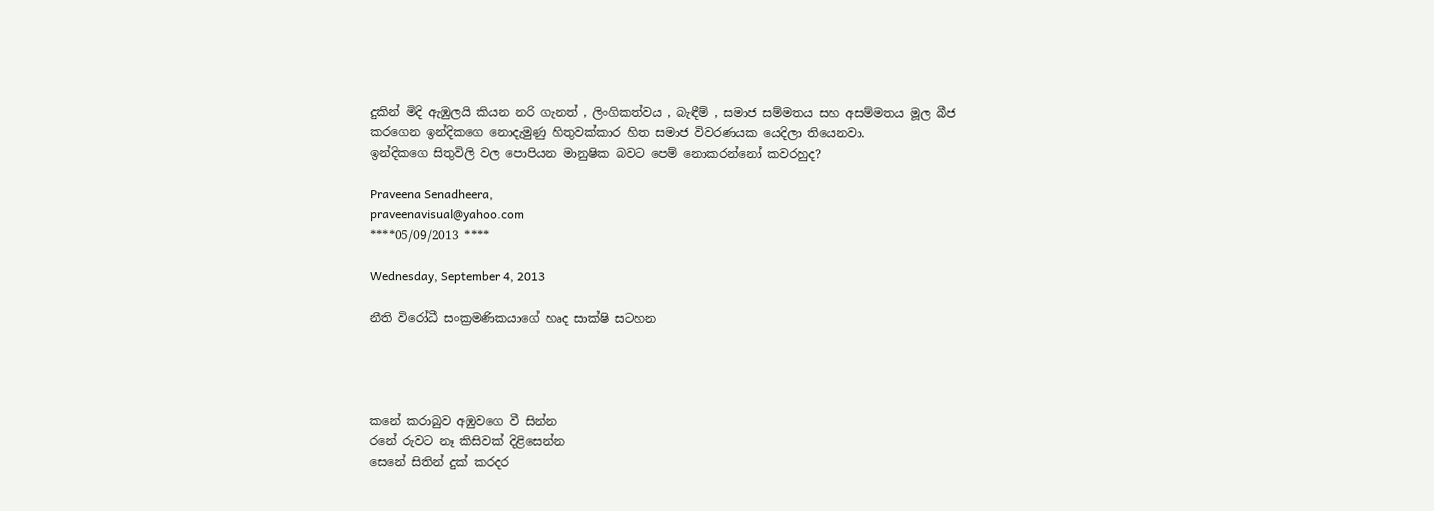දුකින් මිදි ඇඹුලයි කියන නරි ගැනත් , ලිංගිකත්වය , බැඳීම් , සමාජ සම්මතය සහ අසම්මතය මූල බීජ කරගෙන ඉන්දිකගෙ නොදැමුණු හිතුවක්කාර හිත සමාජ විවරණයක යෙදිලා තියෙනවා.
ඉන්දිකගෙ සිතුවිලි වල පොපියන මානුෂික බවට පෙම් නොකරන්නෝ කවරහුද?

Praveena Senadheera,
praveenavisual@yahoo.com
****05/09/2013 ****

Wednesday, September 4, 2013

නීති වි‍රෝධී සංක්‍රමණිකයාගේ හෘද සාක්ෂි සටහන




කනේ කරාබුව අඹුවගෙ වී සින්න
රනේ රුවට නෑ කිසිවක් දිළිසෙන්න
සෙනේ සිතින් දුක් කරදර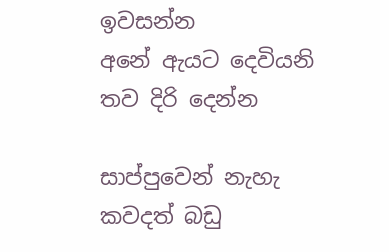ඉවසන්න
අනේ ඇයට දෙවියනි තව දිරි දෙන්න

සාප්පුවෙන් නැහැ කවදත් බඩු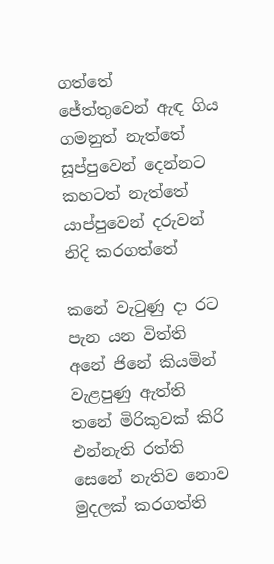ගත්තේ
ජේත්තුවෙන් ඇඳ ගිය ගමනුත් නැත්තේ
සූප්පුවෙන් දෙන්නට කහටත් නැත්තේ
යාප්පුවෙන් දරුවන් නිදි කරගත්තේ

කනේ වැටුණු දා රට පැන යන විත්ති
අනේ ජිනේ කියමින් වැළපුණු ඇත්ති
තනේ මිරිකුවක් කිරි එන්නැති රත්ති
සෙනේ නැතිව නොව මුදලක් කරගත්ති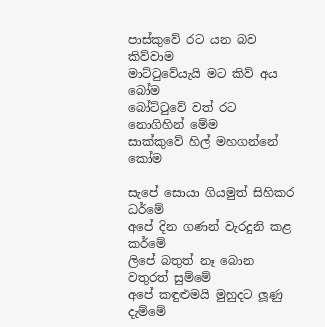පාස්කුවේ රට යන බව කිව්වාම
මාට්ටුවේයැයි මට කිව් අය බෝම
බෝට්ටුවේ වත් රට නොගිහින් මේම
සාක්කුවේ හිල් මහගන්නේ කෝම

සැපේ සොයා ගියමුත් සිහිකර ධර්මේ
අපේ දින ගණන් වැරදුනි කළ කර්මේ
ලිපේ බතුත් නෑ බොන වතුරත් සුම්මේ
අපේ කඳුළුමයි මුහුදට ලූණු දැම්මේ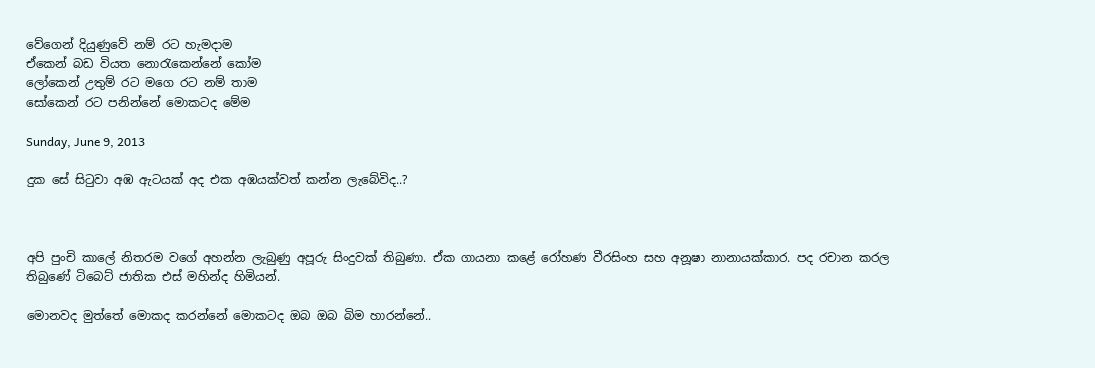වේගෙන් දියුණුවේ නම් රට හැමදාම
ඒකෙන් බඩ වියත නොරැකෙන්නේ කෝම
ලෝකෙන් උතුම් රට මගෙ රට නම් තාම
සෝකෙන් රට පනින්නේ මොකටද මේම

Sunday, June 9, 2013

දුක සේ සිටුවා අඹ ඇටයක් අද එක අඹයක්වත් කන්න ලැබේවිද..?



අපි පුංචි කාලේ නිතරම වගේ අහන්න ලැබුණු අපූරු සිංදුවක් තිබුණා. ඒක ගායනා කළේ රෝහණ වීරසිංහ සහ අනූෂා නානායක්කාර. පද රචාන කරල තිබුණේ ටිබෙට් ජාතික එස් මහින්ද හිමියන්.

මොනවද මුත්තේ මොකද කරන්නේ මොකටද ඔබ ඔබ බිම හාරන්නේ..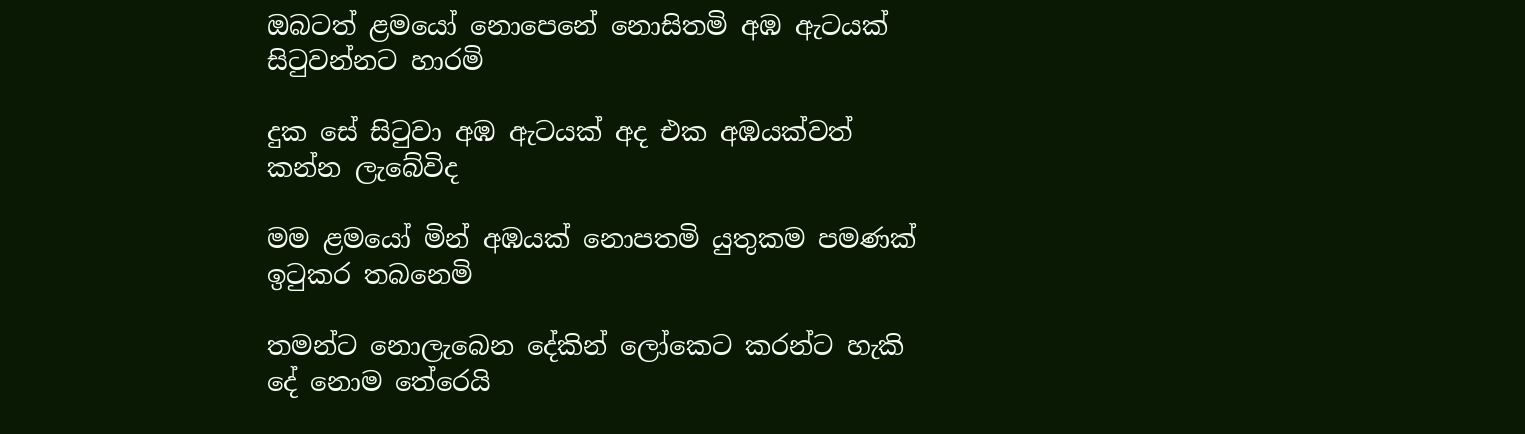ඔබටත් ළමයෝ නොපෙනේ නොසිතමි අඹ ඇටයක් සිටුවන්නට හාරමි

දුක සේ සිටුවා අඹ ඇටයක් අද එක අඹයක්වත් කන්න ලැබේවිද

මම ළමයෝ මින් අඹයක් නොපතමි යුතුකම පමණක් ඉටුකර තබනෙමි

තමන්ට නොලැබෙන දේකින් ලෝකෙට කරන්ට හැකි දේ නොම තේරෙයි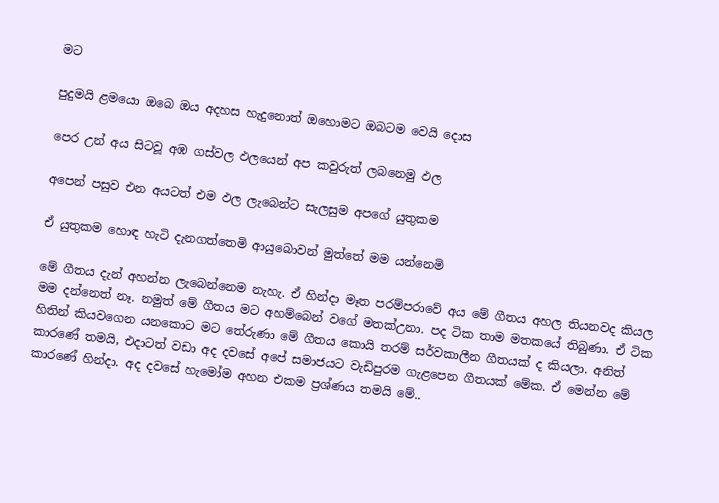මට

පුදුමයි ළමයො ඔබෙ ඔය අදහස හැදුනොත් ඔහොමට ඔබටම වෙයි දොස

පෙර උන් අය සිටවූ අඹ ගස්වල ඵලයෙන් අප කවුරුත් ලබනෙමු ඵල

අපෙන් පසුව එන අයටත් එම ඵල ලැබෙන්ට සැලසුම අපගේ යුතුකම

ඒ යුතුකම හොඳ හැටි දැනගත්තෙමි ආයුබොවන් මුත්තේ මම යන්නෙමි

මේ ගීතය දැන් අහන්න ලැබෙන්නෙම නැහැ. ඒ හින්දා මෑත පරම්පරාවේ අය මේ ගීතය අහල තියනවද කියල මම දන්නෙත් නෑ. නමුත් මේ ගීතය මට අහම්බෙන් වගේ මතක්උනා. පද ටික තාම මතකයේ තිබුණා. ඒ ටික හිතින් කියවගෙන යනකොට මට තේරුණා මේ ගීතය කොයි තරම් සර්වකාලීන ගීතයක් ද කියලා. අනිත් කාරණේ තමයි, එදාටත් වඩා අද දවසේ අපේ සමාජයට වැඩිපුරම ගැළපෙන ගීතයක් මේක. ඒ මෙන්න මේ කාරණේ හින්දා. අද දවසේ හැමෝම අහන එකම ප්‍රශ්ණය තමයි මේ..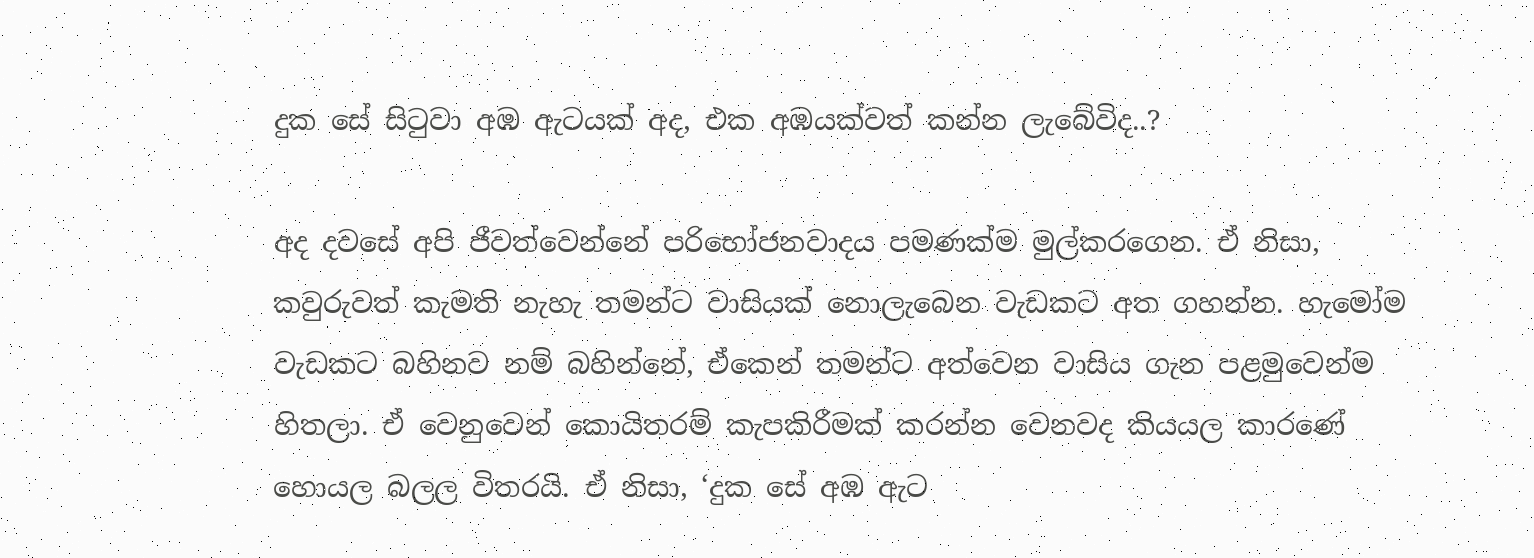දුක සේ සිටුවා අඹ ඇටයක් අද, එක අඹයක්වත් කන්න ලැබේවිද..?

අද දවසේ අපි ජීවත්වෙන්නේ පරිභෝජනවාදය පමණක්ම මුල්කරගෙන. ඒ නිසා, කවුරුවත් කැමති නැහැ තමන්ට වාසියක් නොලැබෙන වැඩකට අත ගහන්න. හැමෝම වැඩකට බහිනව නම් බහින්නේ, ඒකෙන් තමන්ට අත්වෙන වාසිය ගැන පළමුවෙන්ම හිතලා. ඒ වෙනුවෙන් කොයිතරම් කැපකිරීමක් කරන්න වෙනවද කියයල කාරණේ හොයල බලල විතරයි. ඒ නිසා, ‘දුක සේ අඹ ඇට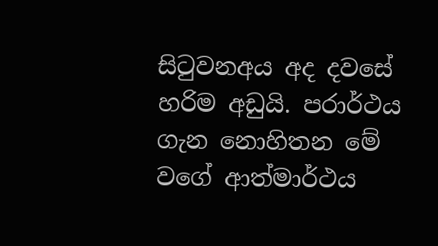සිටුවනඅය අද දවසේ හරිම අඩුයි. පරාර්ථය ගැන නොහිතන මේ වගේ ආත්මාර්ථය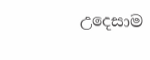උදෙසාම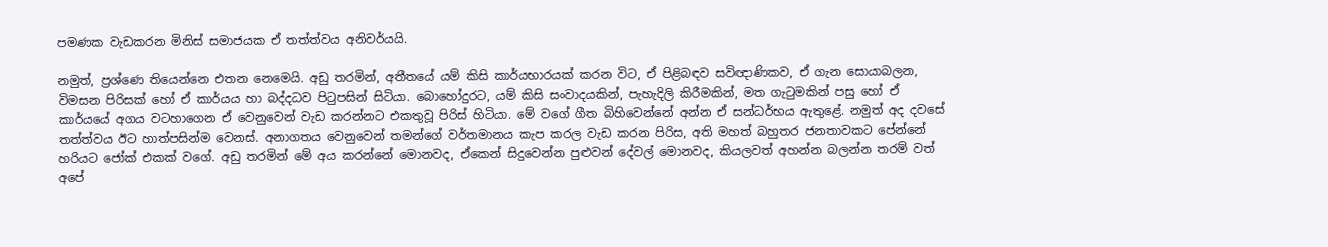පමණක වැඩකරන මිනිස් සමාජයක ඒ තත්ත්වය අනිවර්යයි.

නමුත්, ප්‍රශ්ණෙ තියෙන්නෙ එතන නෙමෙයි. අඩු තරමින්, අතීතයේ යම් කිසි කාර්යභාරයක් කරන විට, ඒ පිළිබඳව සවිඥාණිකව, ඒ ගැන සොයාබලන, විමසන පිරිසක් හෝ ඒ කාර්යය හා බද්දධව පිටුපසින් සිටියා. බොහෝදුරට, යම් කිසි සංවාදයකින්, පැහැදිලි කිරීමකින්, මත ගැටුමකින් පසු හෝ ඒ කාර්යයේ අගය වටහාගෙන ඒ වෙනුවෙන් වැඩ කරන්නට එකතුවූ පිරිස් හිටියා. මේ වගේ ගීත බිහිවෙන්නේ අන්න ඒ සන්ධර්භය ඇතුළේ. නමුත් අද දවසේ තත්ත්වය ඊට හාත්පසින්ම වෙනස්. අනාගතය වෙනුවෙන් තමන්ගේ වර්තමානය කැප කරල වැඩ කරන පිරිස, අති මහත් බහුතර ජනතාවකට පේන්නේ හරියට ජෝක් එකක් වගේ. අඩු තරමින් මේ අය කරන්නේ මොනවද, ඒකෙන් සිදුවෙන්න පුළුවන් දේවල් මොනවද, කියලවත් අහන්න බලන්න තරම් වත් අපේ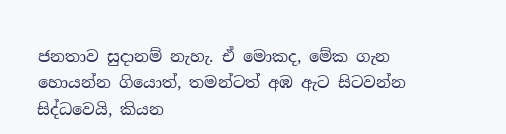ජනතාව සුදානම් නැහැ. ඒ මොකද, මේක ගැන හොයන්න ගියොත්, තමන්ටත් අඹ ඇට සිටවන්න සිද්ධවෙයි, කියන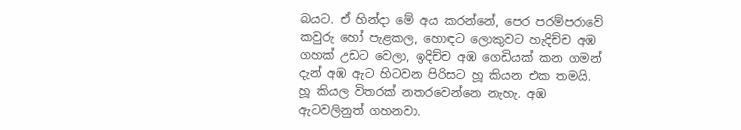බයට. ඒ හින්දා මේ අය කරන්නේ, පෙර පරම්පරාවේ කවුරු හෝ පැළකල, හොඳට ලොකුවට හැදිච්ච අඹ ගහක් උඩට වෙලා, ඉදිච්ච අඹ ගෙඩියක් කන ගමන් දැන් අඹ ඇට හිටවන පිරිසට හූ කියන එක තමයි. හූ කියල විතරක් නතරවෙන්නෙ නැහැ. අඹ ඇටවලිනුත් ගහනවා.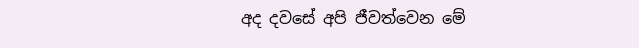අද දවසේ අපි ජීවත්වෙන මේ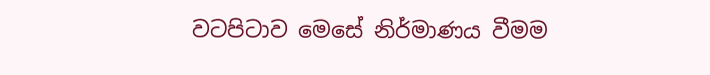වටපිටාව මෙසේ නිර්මාණය වීමම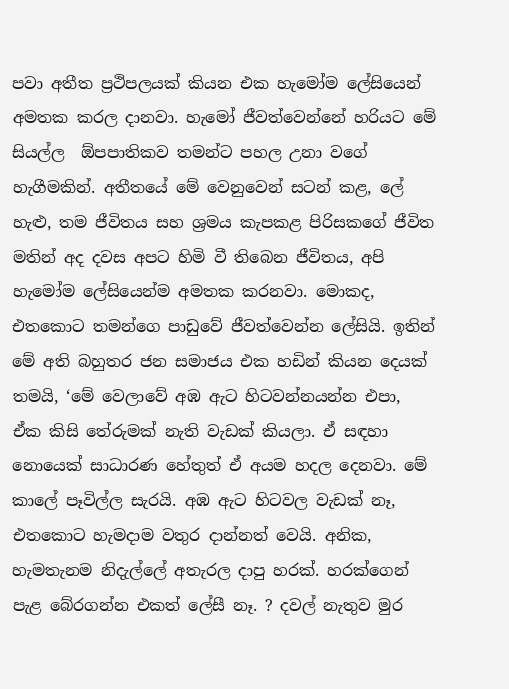පවා අතීත ප්‍රථිපලයක් කියන එක හැමෝම ලේසියෙන් අමතක කරල දානවා. හැමෝ ජීවත්වෙන්නේ හරියට මේ සියල්ල  ඕපපාතිකව තමන්ට පහල උනා වගේ හැගීමකින්. අතීතයේ මේ වෙනුවෙන් සටන් කළ, ලේ හැළු, තම ජීවිතය සහ ශ්‍රමය කැපකළ පිරිසකගේ ජීවිත මතින් අද දවස අපට හිමි වී තිබෙන ජීවිතය, අපි හැමෝම ලේසියෙන්ම අමතක කරනවා. මොකද, එතකොට තමන්ගෙ පාඩුවේ ජීවත්වෙන්න ලේසියි. ඉතින් මේ අති බහුතර ජන සමාජය එක හඩින් කියන දෙයක් තමයි, ‘මේ වෙලාවේ අඹ ඇට හිටවන්නයන්න එපා, ඒක කිසි තේරුමක් නැති වැඩක් කියලා. ඒ සඳහා නොයෙක් සාධාරණ හේතුත් ඒ අයම හදල දෙනවා. මේ කාලේ පෑවිල්ල සැරයි. අඹ ඇට හිටවල වැඩක් නෑ, එතකොට හැමදාම වතුර දාන්නත් වෙයි. අනික, හැමතැනම නිදැල්ලේ අතැරල දාපු හරක්. හරක්ගෙන් පැළ බේරගන්න එකත් ලේසී නෑ. ? දවල් නැතුව මුර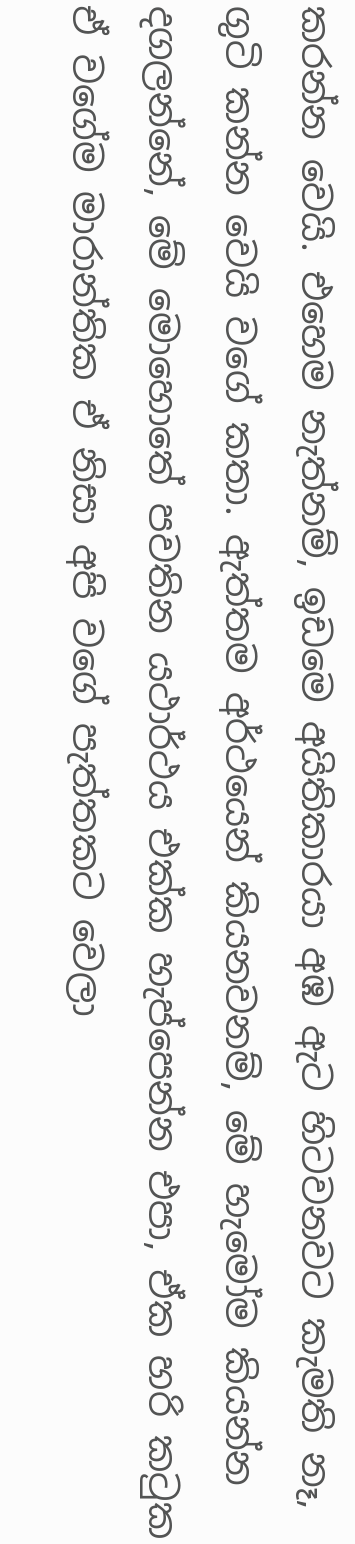කරන්න වෙයි. එහෙම නැත්නම්, ඉඩමෙ අයිතිකාරයා අඹ ඇට හිටවනවට කැමති නෑ, ගුටි කන්න වෙයි වගේ කතා. ඇත්තම අර්ථයෙන් කියනවනම්, මේ හැමෝම කියන්න දගලන්නේ, මේ මොහොතේ පවතින යථාර්ථය එක්ක හැප්පෙන්න එපා, ඒක හරි කටුක ඒ වගේම මාරාන්තික ඒ නිසා අපි වගේ පැත්තකට වෙලා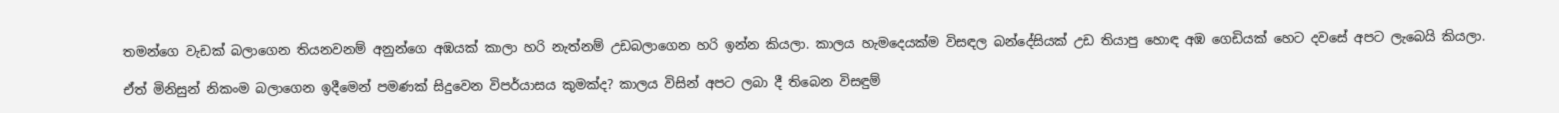තමන්ගෙ වැඩක් බලාගෙන තියනවනම් අනුන්ගෙ අඹයක් කාලා හරි නැත්නම් උඩබලාගෙන හරි ඉන්න කියලා. කාලය හැමදෙයක්ම විසඳල බන්දේසියක් උඩ තියාපු හොඳ අඹ ගෙඩියක් හෙට දවසේ අපට ලැබෙයි කියලා.

ඒත් මිනිසුන් නිකංම බලාගෙන ඉදීමෙන් පමණක් සිදුවෙන විපර්යාසය කුමක්ද? කාලය විසින් අපට ලබා දී තිබෙන විසඳුම්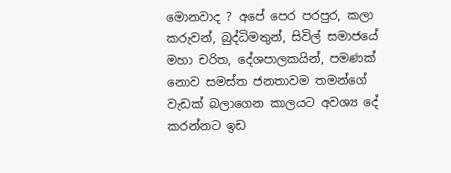මොනවාද ? අපේ පෙර පරපුර, කලා කරුවන්, බුද්ධිමතුන්, සිවිල් සමාජයේ මහා චරිත, දේශපාලකයින්, පමණක් නොව සමස්ත ජනතාවම තමන්ගේ වැඩක් බලාගෙන කාලයට අවශ්‍ය දේ කරන්නට ඉඩ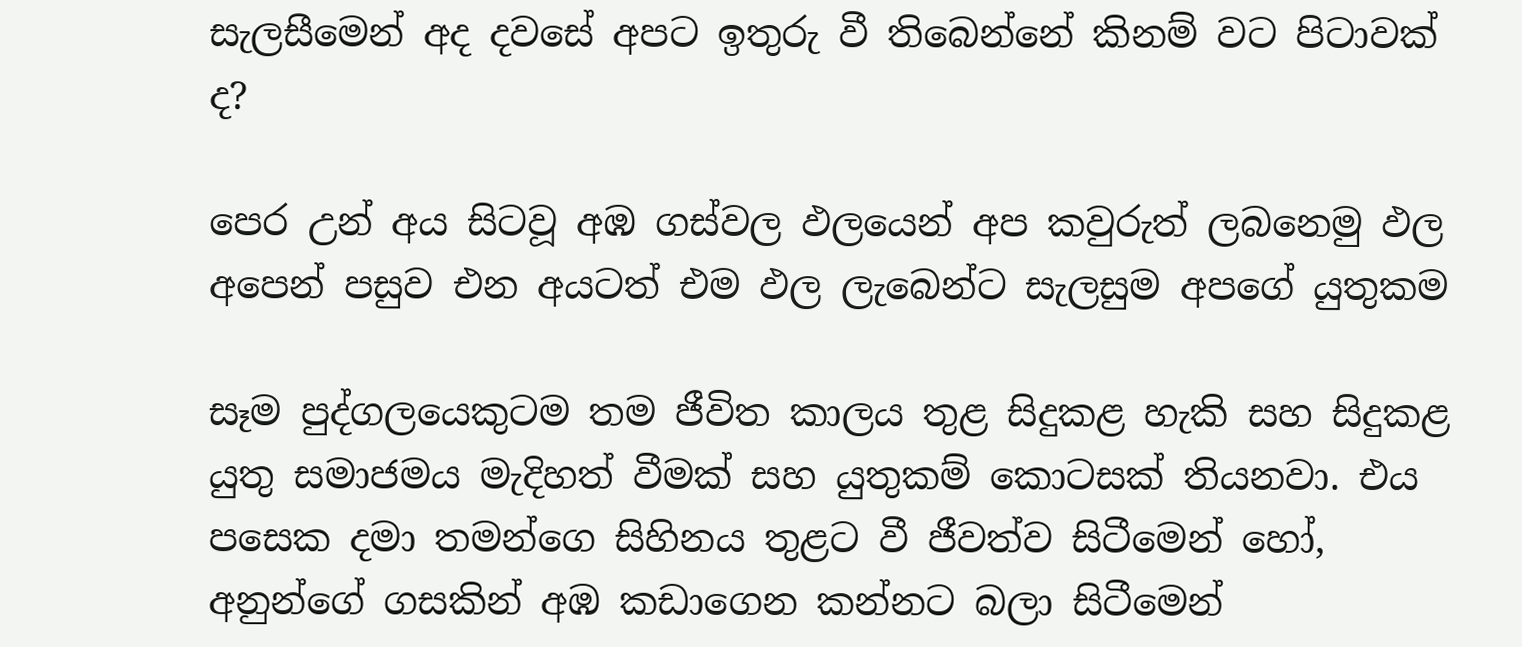සැලසීමෙන් අද දවසේ අපට ඉතුරු වී තිබෙන්නේ කිනම් වට පිටාවක් ද?

පෙර උන් අය සිටවූ අඹ ගස්වල ඵලයෙන් අප කවුරුත් ලබනෙමු ඵල අපෙන් පසුව එන අයටත් එම ඵල ලැබෙන්ට සැලසුම අපගේ යුතුකම

සෑම පුද්ගලයෙකුටම තම ජීවිත කාලය තුළ සිදුකළ හැකි සහ සිදුකළ යුතු සමාජමය මැදිහත් වීමක් සහ යුතුකම් කොටසක් තියනවා. එය පසෙක දමා තමන්ගෙ සිහිනය තුළට වී ජීවත්ව සිටීමෙන් හෝ, අනුන්ගේ ගසකින් අඹ කඩාගෙන කන්නට බලා සිටීමෙන්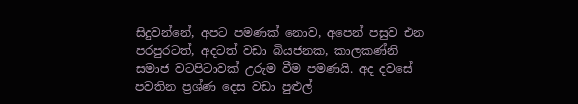සිදුවන්නේ, අපට පමණක් නොව, අපෙන් පසුව එන පරපුරටත්, අදටත් වඩා බියජනක, කාලකණ්නි සමාජ වටපිටාවක් උරුම වීම පමණයි. අද දවසේ පවතින ප්‍රශ්ණ දෙස වඩා පුළුල්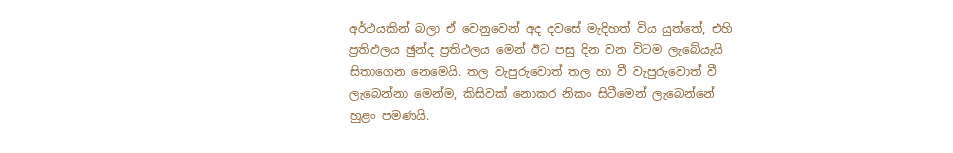අර්ථයකින් බලා ඒ වෙනුවෙන් අද දවසේ මැදිහත් විය යුත්තේ, එහි ප්‍රතිඵලය ඡුන්ද ප්‍රතිථලය මෙන් ඊට පසු දින වන විටම ලැබේයැයි සිතාගෙන නෙමෙයි. තල වැපුරුවොත් තල හා වී වැපුරුවොත් වී ලැබෙන්නා මෙන්ම, කිසිවක් නොකර නිකං සිටීමෙන් ලැබෙන්නේ හුළං පමණයි.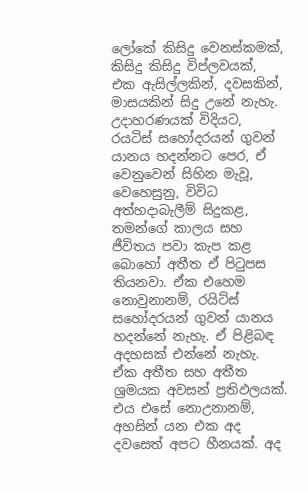ලෝකේ කිසිදු වෙනස්කමක්, කිසිදු කිසිදු විප්ලවයක්, එක ඇසිල්ලකින්, දවසකින්, මාසයකින් සිදු උනේ නැහැ. උදාහරණයක් විදියට, රයටිස් සහෝදරයන් ගුවන් යානය හදන්නට පෙර, ඒ වෙනුවෙන් සිහින මැවූ, වෙහෙසුනු, විවිධ අත්හදාබැලීම් සිදුකළ, තමන්ගේ කාලය සහ ජීවිතය පවා කැප කළ බොහෝ අතීත ඒ පිටුපස තියනවා. ඒක එහෙම නොවුනානම්, රයිට්ස් සහෝදරයන් ගුවන් යානය හදන්නේ නැහැ. ඒ පිළිබඳ අදහසක් එන්නේ නැහැ. ඒක අතීත සහ අතීත ශ්‍රමයක අවසන් ප්‍රතිඵලයක්. එය එසේ නොඋනානම්, අහසින් යන එක අද දවසෙත් අපට හීනයක්. අද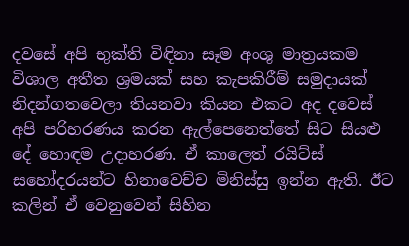දවසේ අපි භුක්ති විඳිනා සෑම අංශු මාත්‍රයකම විශාල අතීත ශ්‍රමයක් සහ කැපකිරීම් සමුදායක් නිදන්ගතවෙලා තියනවා කියන එකට අද දවෙස් අපි පරිහරණය කරන ඇල්පෙනෙත්තේ සිට සියළු දේ හොඳම උදාහරණ. ඒ කාලෙත් රයිට්ස් සහෝදරයන්ට හිනාවෙච්ච මිනිස්සු ඉන්න ඇති. ඊට කලින් ඒ වෙනුවෙන් සිහින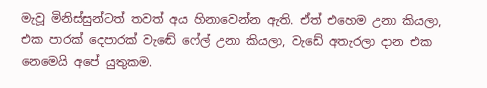මැවූ මිනිස්සුන්ටත් තවත් අය හිනාවෙන්න ඇති. ඒත් එහෙම උනා කියලා, එක පාරක් දෙපාරක් වැඬේ ෆේල් උනා කියලා, වැඩේ අතැරලා දාන එක නෙමෙයි අපේ යුතුකම.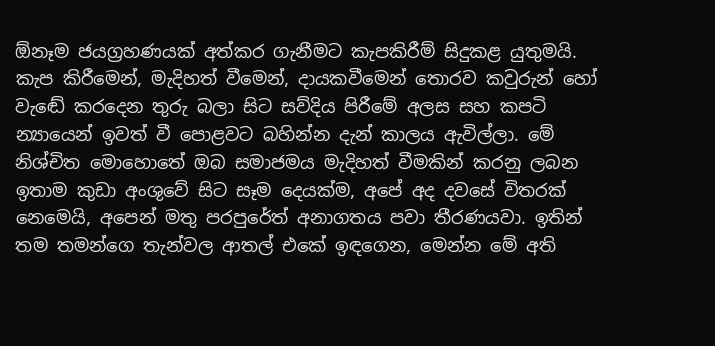ඕනෑම ජයග්‍රහණයක් අත්කර ගැනීමට කැපකිරීම් සිදුකළ යුතුමයි. කැප කිරීමෙන්, මැදිහත් වීමෙන්, දායකවීමෙන් තොරව කවුරුන් හෝ වැඬේ කරදෙන තුරු බලා සිට සව්දිය පිරීමේ අලස සහ කපටි න්‍යායෙන් ඉවත් වී පොළවට බහින්න දැන් කාලය ඇවිල්ලා. මේ නිශ්චිත මොහොතේ ඔබ සමාජමය මැදිහත් වීමකින් කරනු ලබන ඉතාම කුඩා අංශුවේ සිට සෑම දෙයක්ම, අපේ අද දවසේ විතරක් නෙමෙයි, අපෙන් මතු පරපුරේත් අනාගතය පවා තීරණයවා. ඉතින් තම තමන්ගෙ තැන්වල ආතල් එකේ ඉඳගෙන, මෙන්න මේ අති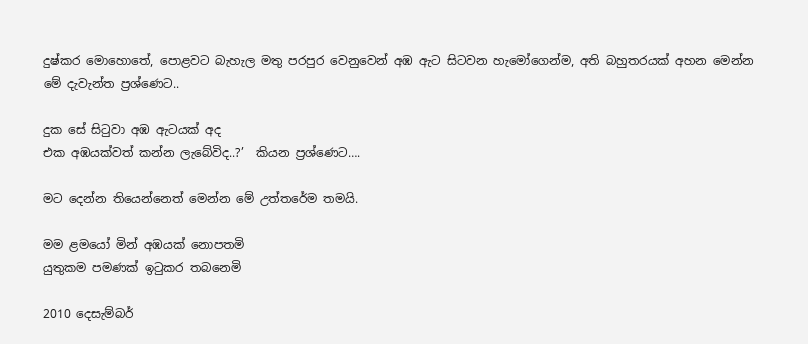දුෂ්කර මොහොතේ, පොළවට බැහැල මතු පරපුර වෙනුවෙන් අඹ ඇට සිටවන හැමෝගෙන්ම, අති බහුතරයක් අහන මෙන්න මේ දැවැන්ත ප්‍රශ්ණෙට..

දුක සේ සිටුවා අඹ ඇටයක් අද
එක අඹයක්වත් කන්න ලැබේවිද..?’  කියන ප්‍රශ්ණෙට….

මට දෙන්න තියෙන්නෙත් මෙන්න මේ උත්තරේම තමයි.

මම ළමයෝ මින් අඹයක් නොපතමි
යුතුකම පමණක් ඉටුකර තබනෙමි

2010 දෙසැම්බර්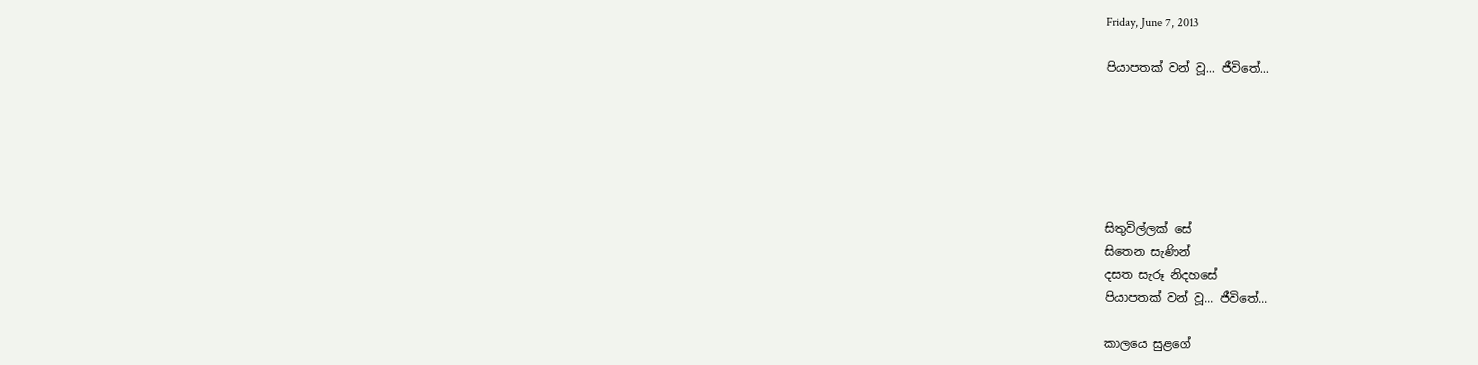Friday, June 7, 2013

පියාපතක් වන් වූ... ජීවිතේ...






සිතුවිල්ලක් සේ
සිතෙන සැණින්
දසත සැරූ නිදහසේ
පියාපතක් වන් වූ... ජීවිතේ...

කාලයෙ සුළගේ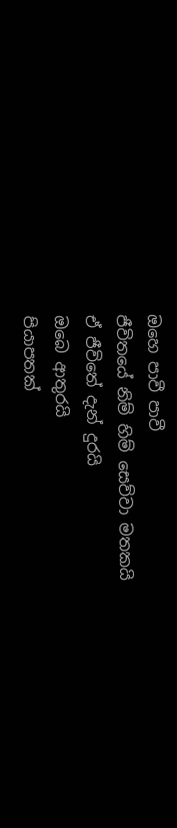ඔහෙ පාවී පාවී
ජීවිතයේ නිම් හිම් සෙව්වා මතකයි
ඒ ජීවිතේ දැන් දුරයි
ඔබෙ ආතුරයි
පියාපතක්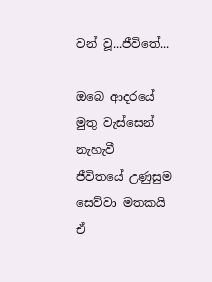වන් වූ...ජීවිතේ...

ඔබෙ ආදරයේ
මුතු වැස්සෙන් නැහැවී
ජීවිතයේ උණුසුම සෙව්වා මතකයි
ඒ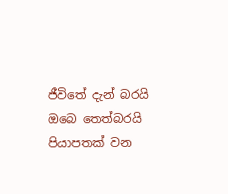ජීවිතේ දැන් බරයි
ඔබෙ තෙත්බරයි
පියාපතක් වන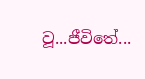වූ...ජීවිතේ...